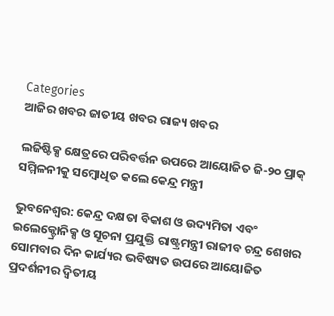Categories
ଆଜିର ଖବର ଜାତୀୟ ଖବର ରାଜ୍ୟ ଖବର

ଲଜିଷ୍ଟିକ୍ସ କ୍ଷେତ୍ରରେ ପରିବର୍ତ୍ତନ ଉପରେ ଆୟୋଜିତ ଜି-୨୦ ପ୍ରାକ୍‌ ସମ୍ମିଳନୀକୁ ସମ୍ବୋଧିତ କଲେ କେନ୍ଦ୍ର ମନ୍ତ୍ରୀ

ଭୁବନେଶ୍ୱର: କେନ୍ଦ୍ର ଦକ୍ଷତା ବିକାଶ ଓ ଉଦ୍ୟମିତା ଏବଂ ଇଲେକ୍ଟ୍ରୋନିକ୍ସ ଓ ସୂଚନା ପ୍ରଯୁକ୍ତି ରାଷ୍ଟ୍ରମନ୍ତ୍ରୀ ରାଜୀବ ଚନ୍ଦ୍ର ଶେଖର ସୋମବାର ଦିନ କାର୍ଯ୍ୟର ଭବିଷ୍ୟତ ଉପରେ ଆୟୋଜିତ ପ୍ରଦର୍ଶନୀର ଦ୍ୱିତୀୟ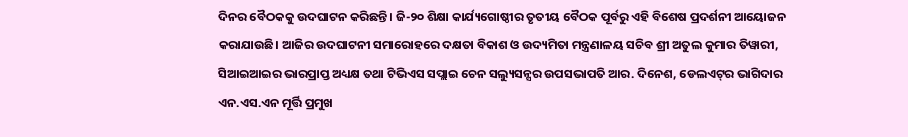ଦିନର ବୈଠକକୁ ଉଦଘାଟନ କରିଛନ୍ତି। ଜି-୨୦ ଶିକ୍ଷା କାର୍ଯ୍ୟଗୋଷ୍ଠୀର ତୃତୀୟ ବୈଠକ ପୂର୍ବରୁ ଏହି ବିଶେଷ ପ୍ରଦର୍ଶନୀ ଆୟୋଜନ କରାଯାଉଛି। ଆଜିର ଉଦଘାଟନୀ ସମାରୋହରେ ଦକ୍ଷତା ବିକାଶ ଓ ଉଦ୍ୟମିତା ମନ୍ତ୍ରଣାଳୟ ସଚିବ ଶ୍ରୀ ଅତୁଲ କୁମାର ତିୱାରୀ, ସିଆଇଆଇର ଭାରପ୍ରାପ୍ତ ଅଧ୍ୟକ୍ଷ ତଥା ଟିଭିଏସ ସପ୍ଲାଇ ଚେନ ସଲ୍ୟୁସନ୍ସର ଉପସଭାପତି ଆର. ଦିନେଶ, ଡେଲଏଟ୍‌ର ଭାଗିଦାର ଏନ.ଏସ.ଏନ ମୂର୍ତ୍ତି ପ୍ରମୁଖ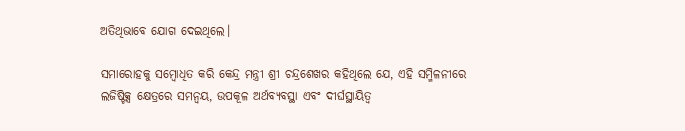ଅତିଥିଭାବେ ଯୋଗ ଦେଇଥିଲେ।

ସମାରୋହକୁ ସମ୍ବୋଧିତ କରି କେନ୍ଦ୍ର ମନ୍ତ୍ରୀ ଶ୍ରୀ ଚନ୍ଦ୍ରଶେଖର କହିଥିଲେ ଯେ, ଏହି ସମ୍ମିଳନୀରେ ଲଜିଷ୍ଟିକ୍ସ କ୍ଷେତ୍ରରେ ସମନ୍ୱୟ, ଉପକୂଳ ଅର୍ଥବ୍ୟବସ୍ଥା ଏବଂ ଦୀର୍ଘସ୍ଥାୟିତ୍ୱ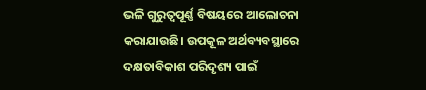ଭଳି ଗୁରୁତ୍ୱପୂର୍ଣ୍ଣ ବିଷୟରେ ଆଲୋଚନା କରାଯାଉଛି। ଉପକୂଳ ଅର୍ଥବ୍ୟବସ୍ଥାରେ ଦକ୍ଷତାବିକାଶ ପରିଦୃଶ୍ୟ ପାଇଁ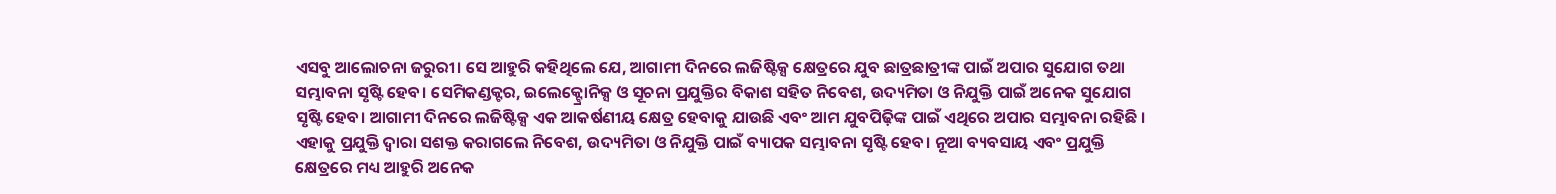ଏସବୁ ଆଲୋଚନା ଜରୁରୀ। ସେ ଆହୁରି କହିଥିଲେ ଯେ, ଆଗାମୀ ଦିନରେ ଲଜିଷ୍ଟିକ୍ସ କ୍ଷେତ୍ରରେ ଯୁବ ଛାତ୍ରଛାତ୍ରୀଙ୍କ ପାଇଁ ଅପାର ସୁଯୋଗ ତଥା ସମ୍ଭାବନା ସୃଷ୍ଟି ହେବ। ସେମିକଣ୍ଡକ୍ଟର, ଇଲେକ୍ଟ୍ରୋନିକ୍ସ ଓ ସୂଚନା ପ୍ରଯୁକ୍ତିର ବିକାଶ ସହିତ ନିବେଶ, ଉଦ୍ୟମିତା ଓ ନିଯୁକ୍ତି ପାଇଁ ଅନେକ ସୁଯୋଗ ସୃଷ୍ଟି ହେବ। ଆଗାମୀ ଦିନରେ ଲଜିଷ୍ଟିକ୍ସ ଏକ ଆକର୍ଷଣୀୟ କ୍ଷେତ୍ର ହେବାକୁ ଯାଉଛି ଏବଂ ଆମ ଯୁବପିଢ଼ିଙ୍କ ପାଇଁ ଏଥିରେ ଅପାର ସମ୍ଭାବନା ରହିଛି । ଏହାକୁ ପ୍ରଯୁକ୍ତି ଦ୍ୱାରା ସଶକ୍ତ କରାଗଲେ ନିବେଶ, ଉଦ୍ୟମିତା ଓ ନିଯୁକ୍ତି ପାଇଁ ବ୍ୟାପକ ସମ୍ଭାବନା ସୃଷ୍ଟି ହେବ। ନୂଆ ବ୍ୟବସାୟ ଏବଂ ପ୍ରଯୁକ୍ତି କ୍ଷେତ୍ରରେ ମଧ୍ୟ ଆହୁରି ଅନେକ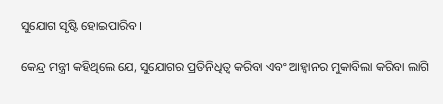ସୁଯୋଗ ସୃଷ୍ଟି ହୋଇପାରିବ।

କେନ୍ଦ୍ର ମନ୍ତ୍ରୀ କହିଥିଲେ ଯେ, ସୁଯୋଗର ପ୍ରତିନିଧିତ୍ୱ କରିବା ଏବଂ ଆହ୍ୱାନର ମୁକାବିଲା କରିବା ଲାଗି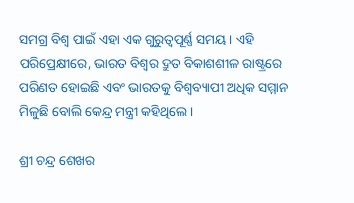ସମଗ୍ର ବିଶ୍ୱ ପାଇଁ ଏହା ଏକ ଗୁରୁତ୍ୱପୂର୍ଣ୍ଣ ସମୟ। ଏହି ପରିପ୍ରେକ୍ଷୀରେ, ଭାରତ ବିଶ୍ୱର ଦ୍ରୁତ ବିକାଶଶୀଳ ରାଷ୍ଟ୍ରରେ ପରିଣତ ହୋଇଛି ଏବଂ ଭାରତକୁ ବିଶ୍ୱବ୍ୟାପୀ ଅଧିକ ସମ୍ମାନ ମିଳୁଛି ବୋଲି କେନ୍ଦ୍ର ମନ୍ତ୍ରୀ କହିଥିଲେ।

ଶ୍ରୀ ଚନ୍ଦ୍ର ଶେଖର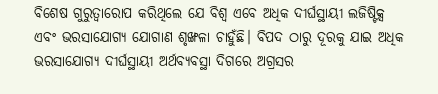ବିଶେଷ ଗୁରୁତ୍ୱାରୋପ କରିଥିଲେ ଯେ ବିଶ୍ୱ ଏବେ ଅଧିକ ଦୀର୍ଘସ୍ଥାୟୀ ଲଜିଷ୍ଟିକ୍ସ ଏବଂ ଭରସାଯୋଗ୍ୟ ଯୋଗାଣ ଶୃଙ୍ଖଳା ଚାହୁଁଛି। ବିପଦ ଠାରୁ ଦୂରକୁ ଯାଇ ଅଧିକ ଭରସାଯୋଗ୍ୟ ଦୀର୍ଘସ୍ଥାୟୀ ଅର୍ଥବ୍ୟବସ୍ଥା ଦିଗରେ ଅଗ୍ରସର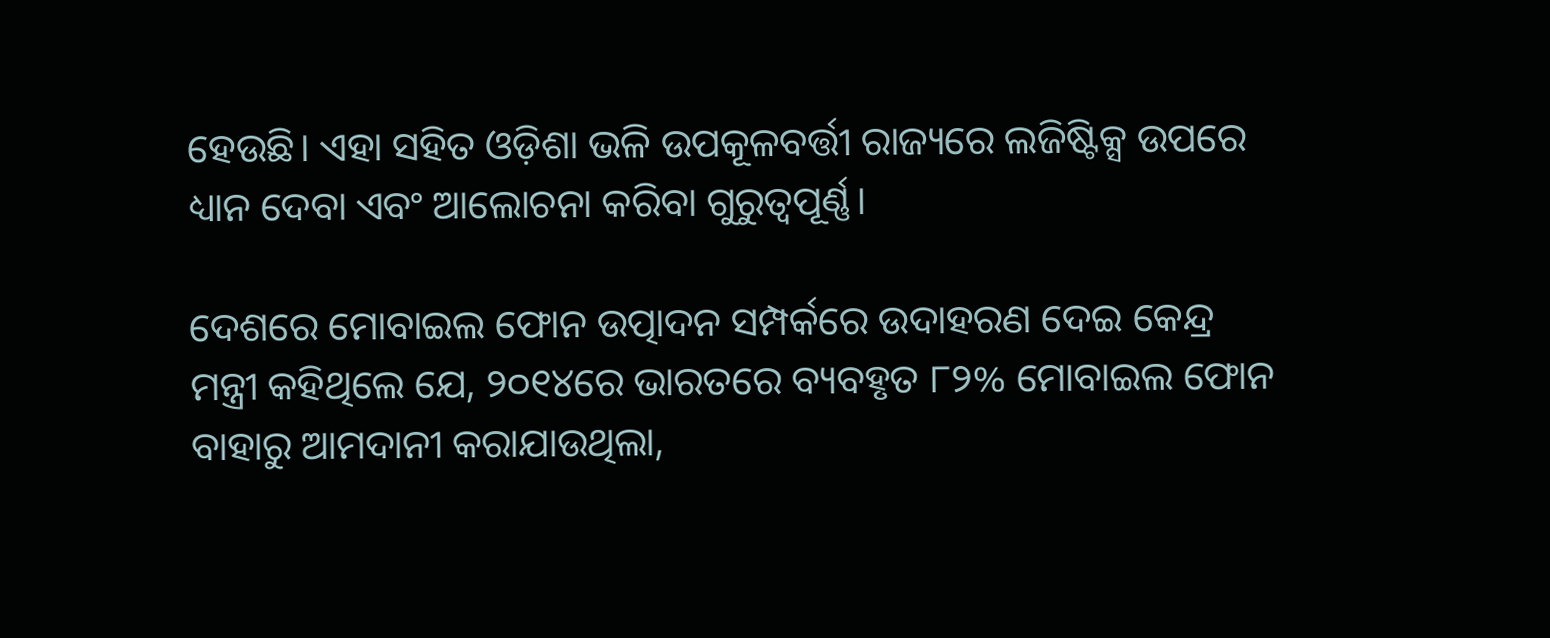ହେଉଛି। ଏହା ସହିତ ଓଡ଼ିଶା ଭଳି ଉପକୂଳବର୍ତ୍ତୀ ରାଜ୍ୟରେ ଲଜିଷ୍ଟିକ୍ସ ଉପରେ ଧ୍ୟାନ ଦେବା ଏବଂ ଆଲୋଚନା କରିବା ଗୁରୁତ୍ୱପୂର୍ଣ୍ଣ।

ଦେଶରେ ମୋବାଇଲ ଫୋନ ଉତ୍ପାଦନ ସମ୍ପର୍କରେ ଉଦାହରଣ ଦେଇ କେନ୍ଦ୍ର ମନ୍ତ୍ରୀ କହିଥିଲେ ଯେ, ୨୦୧୪ରେ ଭାରତରେ ବ୍ୟବହୃତ ୮୨% ମୋବାଇଲ ଫୋନ ବାହାରୁ ଆମଦାନୀ କରାଯାଉଥିଲା,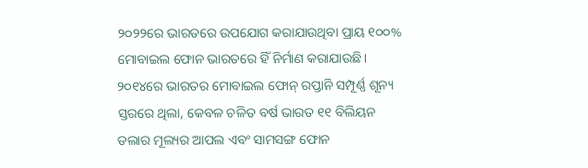୨୦୨୨ରେ ଭାରତରେ ଉପଯୋଗ କରାଯାଉଥିବା ପ୍ରାୟ ୧୦୦% ମୋବାଇଲ ଫୋନ ଭାରତରେ ହିଁ ନିର୍ମାଣ କରାଯାଉଛି। ୨୦୧୪ରେ ଭାରତର ମୋବାଇଲ ଫୋନ୍‌ ରପ୍ତାନି ସମ୍ପୂର୍ଣ୍ଣ ଶୂନ୍ୟ ସ୍ତରରେ ଥିଲା, କେବଳ ଚଳିତ ବର୍ଷ ଭାରତ ୧୧ ବିଲିୟନ ଡଲାର ମୂଲ୍ୟର ଆପଲ ଏବଂ ସାମସଙ୍ଗ ଫୋନ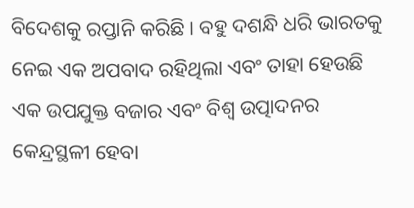ବିଦେଶକୁ ରପ୍ତାନି କରିଛି । ବହୁ ଦଶନ୍ଧି ଧରି ଭାରତକୁ ନେଇ ଏକ ଅପବାଦ ରହିଥିଲା ଏବଂ ତାହା ହେଉଛି ଏକ ଉପଯୁକ୍ତ ବଜାର ଏବଂ ବିଶ୍ୱ ଉତ୍ପାଦନର କେନ୍ଦ୍ରସ୍ଥଳୀ ହେବା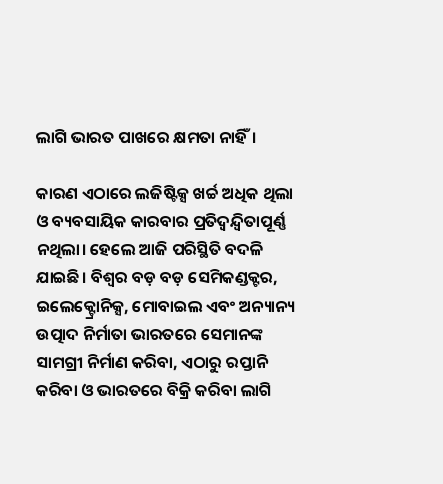ଲାଗି ଭାରତ ପାଖରେ କ୍ଷମତା ନାହିଁ।

କାରଣ ଏଠାରେ ଲଜିଷ୍ଟିକ୍ସ ଖର୍ଚ୍ଚ ଅଧିକ ଥିଲା ଓ ବ୍ୟବସାୟିକ କାରବାର ପ୍ରତିଦ୍ୱନ୍ଦ୍ୱିତାପୂର୍ଣ୍ଣ ନଥିଲା। ହେଲେ ଆଜି ପରିସ୍ଥିତି ବଦଳି ଯାଇଛି। ବିଶ୍ୱର ବଡ଼ ବଡ଼ ସେମିକଣ୍ଡକ୍ଟର, ଇଲେକ୍ଟ୍ରୋନିକ୍ସ, ମୋବାଇଲ ଏବଂ ଅନ୍ୟାନ୍ୟ ଉତ୍ପାଦ ନିର୍ମାତା ଭାରତରେ ସେମାନଙ୍କ ସାମଗ୍ରୀ ନିର୍ମାଣ କରିବା, ଏଠାରୁ ରପ୍ତାନି କରିବା ଓ ଭାରତରେ ବିକ୍ରି କରିବା ଲାଗି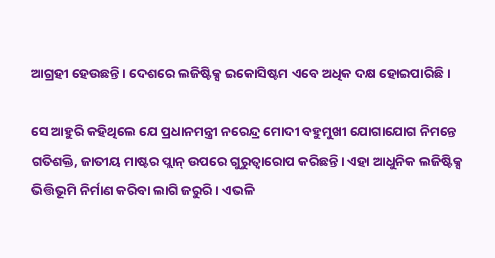ଆଗ୍ରହୀ ହେଉଛନ୍ତି। ଦେଶରେ ଲଜିଷ୍ଟିକ୍ସ ଇକୋସିଷ୍ଟମ ଏବେ ଅଧିକ ଦକ୍ଷ ହୋଇପାରିଛି।

ସେ ଆହୁରି କହିଥିଲେ ଯେ ପ୍ରଧାନମନ୍ତ୍ରୀ ନରେନ୍ଦ୍ର ମୋଦୀ ବହୁମୁଖୀ ଯୋଗାଯୋଗ ନିମନ୍ତେ ଗତିଶକ୍ତି, ଜାତୀୟ ମାଷ୍ଟର ପ୍ଲାନ୍‌ ଉପରେ ଗୁରୁତ୍ୱାରୋପ କରିଛନ୍ତି। ଏହା ଆଧୁନିକ ଲଜିଷ୍ଟିକ୍ସ ଭିତ୍ତିଭୂମି ନିର୍ମାଣ କରିବା ଲାଗି ଜରୁରି। ଏଭଳି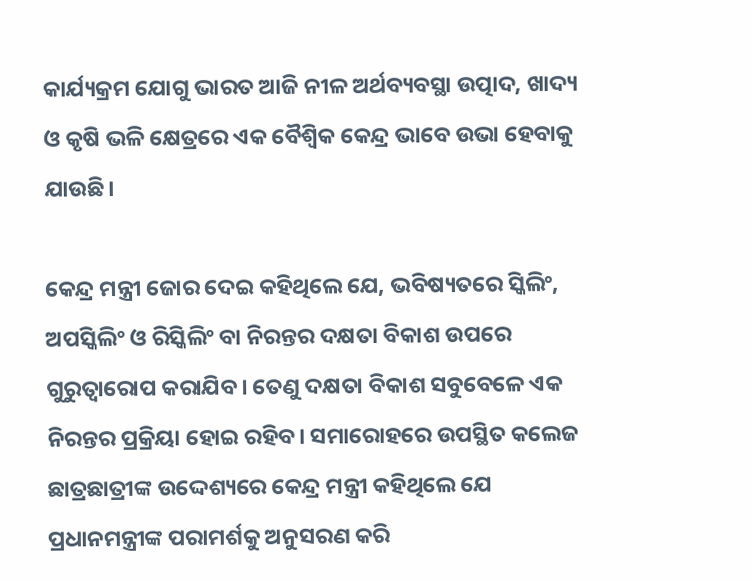କାର୍ଯ୍ୟକ୍ରମ ଯୋଗୁ ଭାରତ ଆଜି ନୀଳ ଅର୍ଥବ୍ୟବସ୍ଥା ଉତ୍ପାଦ, ଖାଦ୍ୟ ଓ କୃଷି ଭଳି କ୍ଷେତ୍ରରେ ଏକ ବୈଶ୍ୱିକ କେନ୍ଦ୍ର ଭାବେ ଉଭା ହେବାକୁ ଯାଉଛି।

କେନ୍ଦ୍ର ମନ୍ତ୍ରୀ ଜୋର ଦେଇ କହିଥିଲେ ଯେ, ଭବିଷ୍ୟତରେ ସ୍କିଲିଂ, ଅପସ୍କିଲିଂ ଓ ରିସ୍କିଲିଂ ବା ନିରନ୍ତର ଦକ୍ଷତା ବିକାଶ ଉପରେ ଗୁରୁତ୍ୱାରୋପ କରାଯିବ। ତେଣୁ ଦକ୍ଷତା ବିକାଶ ସବୁବେଳେ ଏକ ନିରନ୍ତର ପ୍ରକ୍ରିୟା ହୋଇ ରହିବ। ସମାରୋହରେ ଉପସ୍ଥିତ କଲେଜ ଛାତ୍ରଛାତ୍ରୀଙ୍କ ଉଦ୍ଦେଶ୍ୟରେ କେନ୍ଦ୍ର ମନ୍ତ୍ରୀ କହିଥିଲେ ଯେ ପ୍ରଧାନମନ୍ତ୍ରୀଙ୍କ ପରାମର୍ଶକୁ ଅନୁସରଣ କରି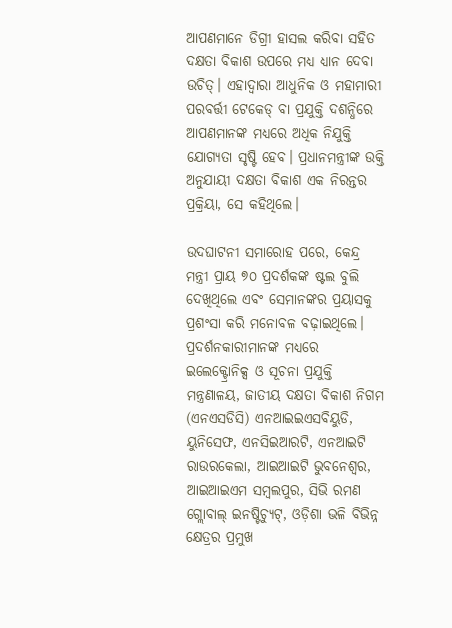ଆପଣମାନେ ଡିଗ୍ରୀ ହାସଲ କରିବା ସହିତ ଦକ୍ଷତା ବିକାଶ ଉପରେ ମଧ୍ୟ ଧ୍ୟାନ ଦେବା ଉଚିତ୍‌। ଏହାଦ୍ୱାରା ଆଧୁନିକ ଓ ମହାମାରୀ ପରବର୍ତ୍ତୀ ଟେକେଡ୍‌ ବା ପ୍ରଯୁକ୍ତି ଦଶନ୍ଧିରେ ଆପଣମାନଙ୍କ ମଧ୍ୟରେ ଅଧିକ ନିଯୁକ୍ତି ଯୋଗ୍ୟତା ସୃଷ୍ଟି ହେବ। ପ୍ରଧାନମନ୍ତ୍ରୀଙ୍କ ଉକ୍ତି ଅନୁଯାୟୀ ଦକ୍ଷତା ବିକାଶ ଏକ ନିରନ୍ତର ପ୍ରକ୍ରିୟା, ସେ କହିଥିଲେ।

ଉଦଘାଟନୀ ସମାରୋହ ପରେ, କେନ୍ଦ୍ର ମନ୍ତ୍ରୀ ପ୍ରାୟ ୭୦ ପ୍ରଦର୍ଶକଙ୍କ ଷ୍ଟଲ ବୁଲି ଦେଖିଥିଲେ ଏବଂ ସେମାନଙ୍କର ପ୍ରୟାସକୁ ପ୍ରଶଂସା କରି ମନୋବଳ ବଢ଼ାଇଥିଲେ। ପ୍ରଦର୍ଶନକାରୀମାନଙ୍କ ମଧ୍ୟରେ ଇଲେକ୍ଟ୍ରୋନିକ୍ସ ଓ ସୂଚନା ପ୍ରଯୁକ୍ତି ମନ୍ତ୍ରଣାଳୟ, ଜାତୀୟ ଦକ୍ଷତା ବିକାଶ ନିଗମ (ଏନଏସଡିସି) ଏନଆଇଇଏସବିୟୁଡି, ୟୁନିସେଫ, ଏନସିଇଆରଟି, ଏନଆଇଟି ରାଉରକେଲା, ଆଇଆଇଟି ଭୁବନେଶ୍ୱର, ଆଇଆଇଏମ ସମ୍ବଲପୁର, ସିଭି ରମଣ ଗ୍ଲୋବାଲ୍‌ ଇନଷ୍ଟିଚ୍ୟୁଟ୍‌, ଓଡ଼ିଶା ଭଳି ବିଭିନ୍ନ କ୍ଷେତ୍ରର ପ୍ରମୁଖ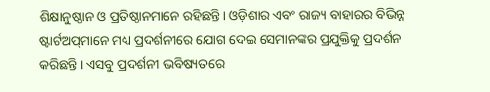ଶିକ୍ଷାନୁଷ୍ଠାନ ଓ ପ୍ରତିଷ୍ଠାନମାନେ ରହିଛନ୍ତି। ଓଡ଼ିଶାର ଏବଂ ରାଜ୍ୟ ବାହାରର ବିଭିନ୍ନ ଷ୍ଟାର୍ଟଅପ୍‌ମାନେ ମଧ୍ୟ ପ୍ରଦର୍ଶନୀରେ ଯୋଗ ଦେଇ ସେମାନଙ୍କର ପ୍ରଯୁକ୍ତିକୁ ପ୍ରଦର୍ଶନ କରିଛନ୍ତି। ଏସବୁ ପ୍ରଦର୍ଶନୀ ଭବିଷ୍ୟତରେ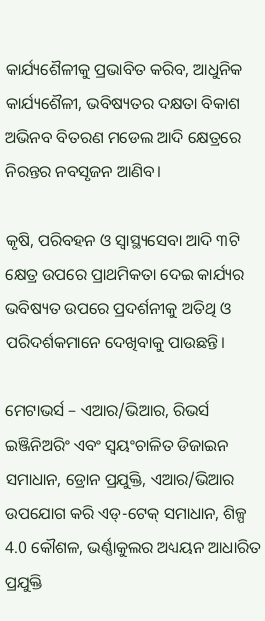କାର୍ଯ୍ୟଶୈଳୀକୁ ପ୍ରଭାବିତ କରିବ, ଆଧୁନିକ କାର୍ଯ୍ୟଶୈଳୀ, ଭବିଷ୍ୟତର ଦକ୍ଷତା ବିକାଶ ଅଭିନବ ବିତରଣ ମଡେଲ ଆଦି କ୍ଷେତ୍ରରେ ନିରନ୍ତର ନବସୃଜନ ଆଣିବ।

କୃଷି, ପରିବହନ ଓ ସ୍ୱାସ୍ଥ୍ୟସେବା ଆଦି ୩ଟି କ୍ଷେତ୍ର ଉପରେ ପ୍ରାଥମିକତା ଦେଇ କାର୍ଯ୍ୟର ଭବିଷ୍ୟତ ଉପରେ ପ୍ରଦର୍ଶନୀକୁ ଅତିଥି ଓ ପରିଦର୍ଶକମାନେ ଦେଖିବାକୁ ପାଉଛନ୍ତି।

ମେଟାଭର୍ସ – ଏଆର/ଭିଆର, ରିଭର୍ସ ଇଞ୍ଜିନିଅରିଂ ଏବଂ ସ୍ୱୟଂଚାଳିତ ଡିଜାଇନ ସମାଧାନ, ଡ୍ରୋନ ପ୍ରଯୁକ୍ତି, ଏଆର/ଭିଆର ଉପଯୋଗ କରି ଏଡ୍‌-ଟେକ୍‌ ସମାଧାନ, ଶିଳ୍ପ 4.0 କୌଶଳ, ଭର୍ଣ୍ଣାକୁଲର ଅଧ୍ୟୟନ ଆଧାରିତ ପ୍ରଯୁକ୍ତି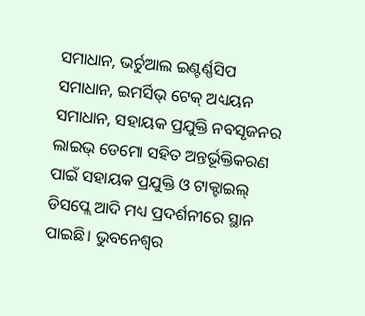ସମାଧାନ, ଭର୍ଚୁଆଲ ଇଣ୍ଟର୍ଣ୍ଣସିପ ସମାଧାନ, ଇମର୍ସିଭ୍‌ ଟେକ୍‌ ଅଧ୍ୟୟନ ସମାଧାନ, ସହାୟକ ପ୍ରଯୁକ୍ତି ନବସୃଜନର ଲାଇଭ୍‌ ଡେମୋ ସହିତ ଅନ୍ତର୍ଭୂକ୍ତିକରଣ ପାଇଁ ସହାୟକ ପ୍ରଯୁକ୍ତି ଓ ଟାକ୍ଟାଇଲ୍‌ ଡିସପ୍ଲେ ଆଦି ମଧ୍ୟ ପ୍ରଦର୍ଶନୀରେ ସ୍ଥାନ ପାଇଛି। ଭୁବନେଶ୍ୱର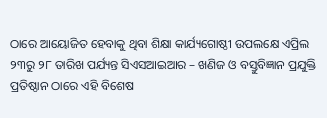ଠାରେ ଆୟୋଜିତ ହେବାକୁ ଥିବା ଶିକ୍ଷା କାର୍ଯ୍ୟଗୋଷ୍ଠୀ ଉପଲକ୍ଷେ ଏପ୍ରିଲ ୨୩ରୁ ୨୮ ତାରିଖ ପର୍ଯ୍ୟନ୍ତ ସିଏସଆଇଆର – ଖଣିଜ ଓ ବସ୍ତୁବିଜ୍ଞାନ ପ୍ରଯୁକ୍ତି ପ୍ରତିଷ୍ଠାନ ଠାରେ ଏହି ବିଶେଷ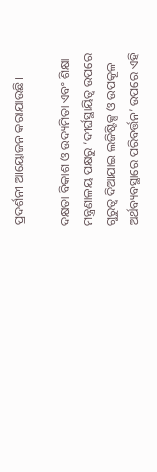ପ୍ରଦର୍ଶନୀ ଆୟୋଜନ କରାଯାଉଛି।

ଦକ୍ଷତା ବିକାଶ ଓ ଉଦ୍ୟମିତା ଏବଂ ଶିକ୍ଷା ମନ୍ତ୍ରଣାଳୟ ପକ୍ଷରୁ ‘ଦୀର୍ଘସ୍ଥାୟିତ୍ୱ ଉପରେ ଗୁରୁତ୍ୱ ଦିଆଯାଇ ଲଜିଷ୍ଟିକ୍ସ ଓ ଉପକୂଳ ଅର୍ଥବ୍ୟବସ୍ଥାରେ ପରିବର୍ତ୍ତନ’ ଉପରେ ଏହି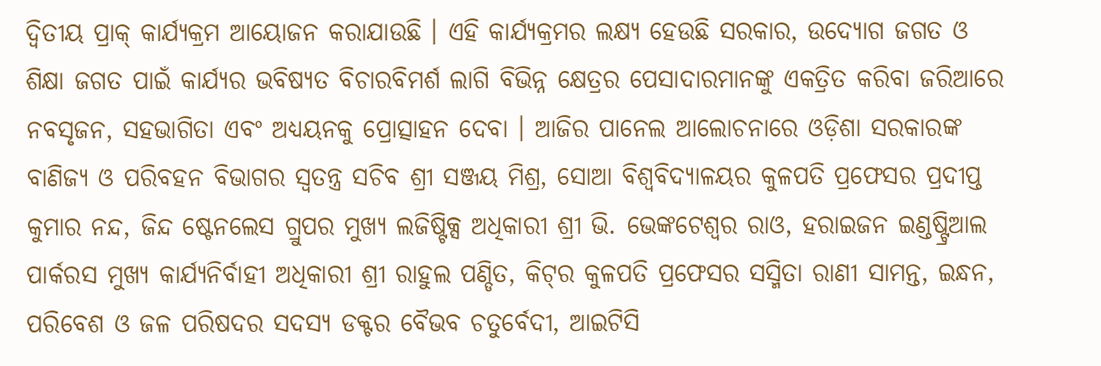ଦ୍ୱିତୀୟ ପ୍ରାକ୍‌ କାର୍ଯ୍ୟକ୍ରମ ଆୟୋଜନ କରାଯାଉଛି । ଏହି କାର୍ଯ୍ୟକ୍ରମର ଲକ୍ଷ୍ୟ ହେଉଛି ସରକାର, ଉଦ୍ୟୋଗ ଜଗତ ଓ ଶିକ୍ଷା ଜଗତ ପାଇଁ କାର୍ଯ୍ୟର ଭବିଷ୍ୟତ ବିଚାରବିମର୍ଶ ଲାଗି ବିଭିନ୍ନ କ୍ଷେତ୍ରର ପେସାଦାରମାନଙ୍କୁ ଏକତ୍ରିତ କରିବା ଜରିଆରେ ନବସୃଜନ, ସହଭାଗିତା ଏବଂ ଅଧ୍ୟୟନକୁ ପ୍ରୋତ୍ସାହନ ଦେବା । ଆଜିର ପାନେଲ ଆଲୋଚନାରେ ଓଡ଼ିଶା ସରକାରଙ୍କ ବାଣିଜ୍ୟ ଓ ପରିବହନ ବିଭାଗର ସ୍ୱତନ୍ତ୍ର ସଚିବ ଶ୍ରୀ ସଞ୍ଜୟ ମିଶ୍ର, ସୋଆ ବିଶ୍ୱବିଦ୍ୟାଳୟର କୁଳପତି ପ୍ରଫେସର ପ୍ରଦୀପ୍ତ କୁମାର ନନ୍ଦ, ଜିନ୍ଦ ଷ୍ଟେନଲେସ ଗ୍ରୁପର ମୁଖ୍ୟ ଲଜିଷ୍ଟିକ୍ସ ଅଧିକାରୀ ଶ୍ରୀ ଭି. ଭେଙ୍କଟେଶ୍ୱର ରାଓ, ହରାଇଜନ ଇଣ୍ଡଷ୍ଟ୍ରିଆଲ ପାର୍କରସ ମୁଖ୍ୟ କାର୍ଯ୍ୟନିର୍ବାହୀ ଅଧିକାରୀ ଶ୍ରୀ ରାହୁଲ ପଣ୍ଡିତ, କିଟ୍‌ର କୁଳପତି ପ୍ରଫେସର ସସ୍ମିତା ରାଣୀ ସାମନ୍ତ, ଇନ୍ଧନ, ପରିବେଶ ଓ ଜଳ ପରିଷଦର ସଦସ୍ୟ ଡକ୍ଟର ବୈଭବ ଚତୁର୍ବେଦୀ, ଆଇଟିସି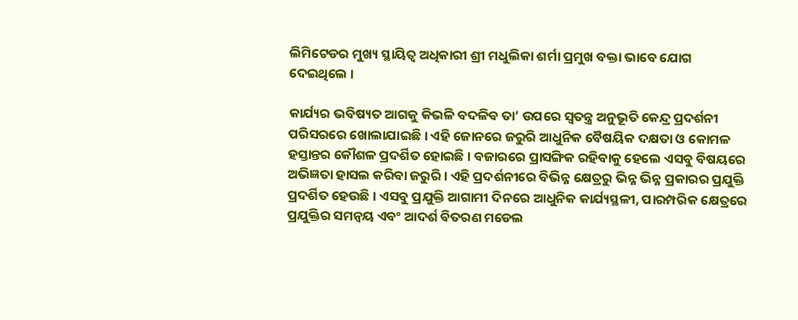ଲିମିଟେଡର ମୁଖ୍ୟ ସ୍ଥାୟିତ୍ୱ ଅଧିକାରୀ ଶ୍ରୀ ମଧୁଲିକା ଶର୍ମା ପ୍ରମୁଖ ବକ୍ତା ଭାବେ ଯୋଗ ଦେଇଥିଲେ ।

କାର୍ଯ୍ୟର ଭବିଷ୍ୟତ ଆଗକୁ କିଭଳି ବଦଳିବ ତା’ ଉପରେ ସ୍ୱତନ୍ତ୍ର ଅନୁଭୂତି କେନ୍ଦ୍ର ପ୍ରଦର୍ଶନୀ ପରିସରରେ ଖୋଲାଯାଇଛି । ଏହି ଜୋନରେ ଜରୁରି ଆଧୁନିକ ବୈଷୟିକ ଦକ୍ଷତା ଓ କୋମଳ ହସ୍ତାନ୍ତର କୌଶଳ ପ୍ରଦର୍ଶିତ ହୋଇଛି । ବଜାରରେ ପ୍ରାସଙ୍ଗିକ ରହିବାକୁ ହେଲେ ଏସବୁ ବିଷୟରେ ଅଭିଜ୍ଞତା ହାସଲ କରିବା ଜରୁରି । ଏହି ପ୍ରଦର୍ଶନୀରେ ବିଭିନ୍ନ କ୍ଷେତ୍ରରୁ ଭିନ୍ନ ଭିନ୍ନ ପ୍ରକାରର ପ୍ରଯୁକ୍ତି ପ୍ରଦର୍ଶିତ ହେଉଛି । ଏସବୁ ପ୍ରଯୁକ୍ତି ଆଗାମୀ ଦିନରେ ଆଧୁନିକ କାର୍ଯ୍ୟସ୍ଥଳୀ, ପାରମ୍ପରିକ କ୍ଷେତ୍ରରେ ପ୍ରଯୁକ୍ତିର ସମନ୍ୱୟ ଏବଂ ଆଦର୍ଶ ବିତରଣ ମଡେଲ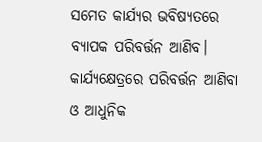ସମେତ କାର୍ଯ୍ୟର ଭବିଷ୍ୟତରେ ବ୍ୟାପକ ପରିବର୍ତ୍ତନ ଆଣିବ। କାର୍ଯ୍ୟକ୍ଷେତ୍ରରେ ପରିବର୍ତ୍ତନ ଆଣିବା ଓ ଆଧୁନିକ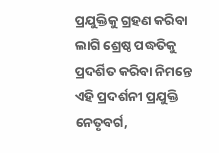ପ୍ରଯୁକ୍ତିକୁ ଗ୍ରହଣ କରିବା ଲାଗି ଶ୍ରେଷ୍ଠ ପଦ୍ଧତିକୁ ପ୍ରଦର୍ଶିତ କରିବା ନିମନ୍ତେ ଏହି ପ୍ରଦର୍ଶନୀ ପ୍ରଯୁକ୍ତି ନେତୃବର୍ଗ,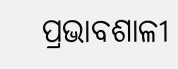ପ୍ରଭାବଶାଳୀ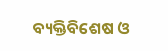ବ୍ୟକ୍ତିବିଶେଷ ଓ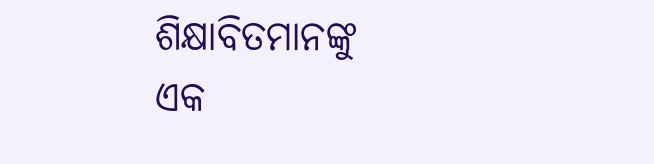ଶିକ୍ଷାବିତମାନଙ୍କୁ ଏକ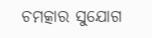ଚମତ୍କାର ସୁଯୋଗ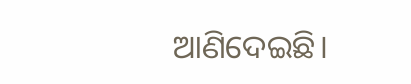ଆଣିଦେଇଛି।